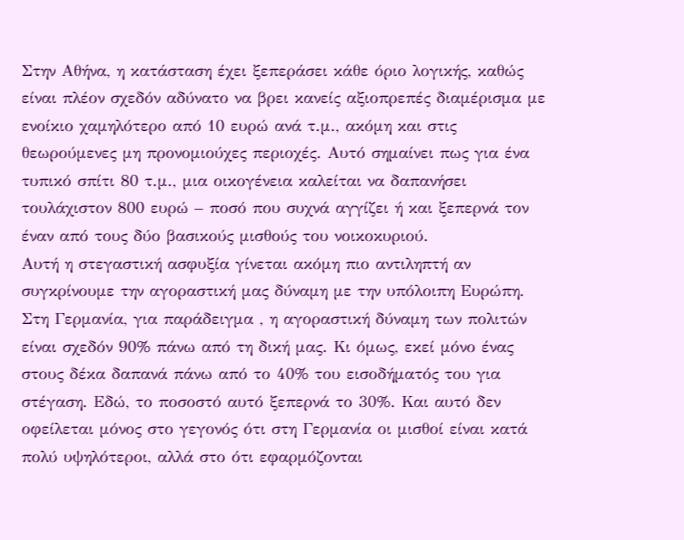Στην Αθήνα, η κατάσταση έχει ξεπεράσει κάθε όριο λογικής, καθώς είναι πλέον σχεδόν αδύνατο να βρει κανείς αξιοπρεπές διαμέρισμα με ενοίκιο χαμηλότερο από 10 ευρώ ανά τ.μ., ακόμη και στις θεωρούμενες μη προνομιούχες περιοχές. Αυτό σημαίνει πως για ένα τυπικό σπίτι 80 τ.μ., μια οικογένεια καλείται να δαπανήσει τουλάχιστον 800 ευρώ – ποσό που συχνά αγγίζει ή και ξεπερνά τον έναν από τους δύο βασικούς μισθούς του νοικοκυριού.
Αυτή η στεγαστική ασφυξία γίνεται ακόμη πιο αντιληπτή αν συγκρίνουμε την αγοραστική μας δύναμη με την υπόλοιπη Ευρώπη. Στη Γερμανία, για παράδειγμα , η αγοραστική δύναμη των πολιτών είναι σχεδόν 90% πάνω από τη δική μας. Κι όμως, εκεί μόνο ένας στους δέκα δαπανά πάνω από το 40% του εισοδήματός του για στέγαση. Εδώ, το ποσοστό αυτό ξεπερνά το 30%. Και αυτό δεν οφείλεται μόνος στο γεγονός ότι στη Γερμανία οι μισθοί είναι κατά πολύ υψηλότεροι, αλλά στο ότι εφαρμόζονται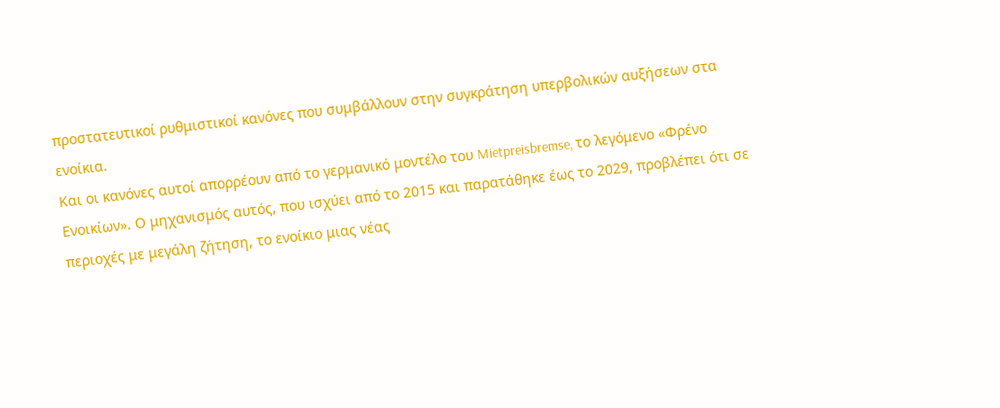προστατευτικοί ρυθμιστικοί κανόνες που συμβάλλουν στην συγκράτηση υπερβολικών αυξήσεων στα ενοίκια.
Και οι κανόνες αυτοί απορρέουν από το γερμανικό μοντέλο του Mietpreisbremse, το λεγόμενο «Φρένο Ενοικίων». Ο μηχανισμός αυτός, που ισχύει από το 2015 και παρατάθηκε έως το 2029, προβλέπει ότι σε περιοχές με μεγάλη ζήτηση, το ενοίκιο μιας νέας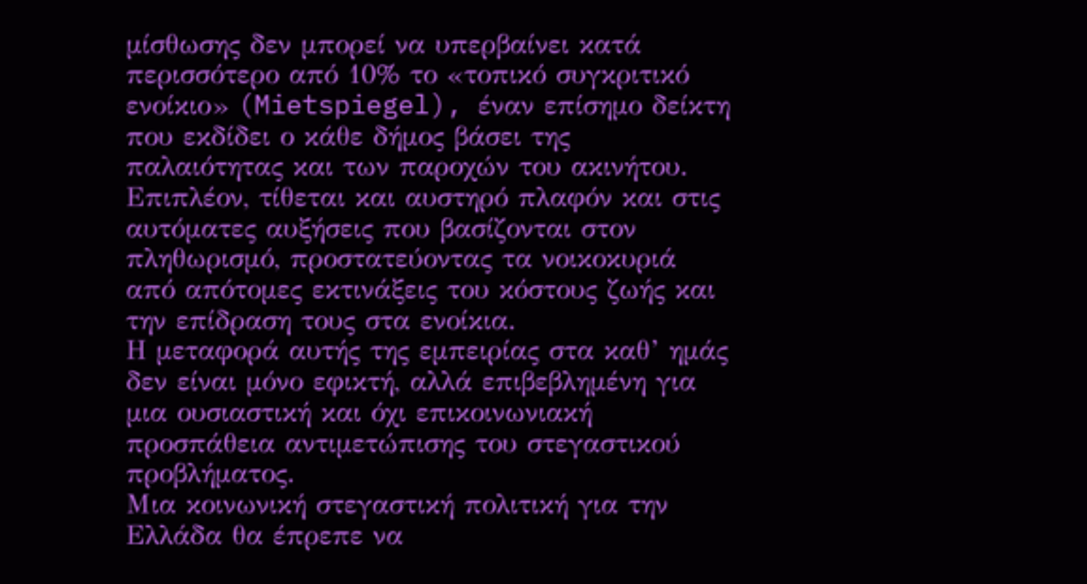μίσθωσης δεν μπορεί να υπερβαίνει κατά περισσότερο από 10% το «τοπικό συγκριτικό ενοίκιο» (Mietspiegel), έναν επίσημο δείκτη που εκδίδει ο κάθε δήμος βάσει της παλαιότητας και των παροχών του ακινήτου. Επιπλέον, τίθεται και αυστηρό πλαφόν και στις αυτόματες αυξήσεις που βασίζονται στον πληθωρισμό, προστατεύοντας τα νοικοκυριά από απότομες εκτινάξεις του κόστους ζωής και την επίδραση τους στα ενοίκια.
Η μεταφορά αυτής της εμπειρίας στα καθ’ ημάς δεν είναι μόνο εφικτή, αλλά επιβεβλημένη για μια ουσιαστική και όχι επικοινωνιακή προσπάθεια αντιμετώπισης του στεγαστικού προβλήματος.
Μια κοινωνική στεγαστική πολιτική για την Ελλάδα θα έπρεπε να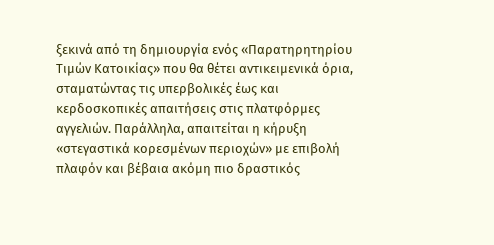ξεκινά από τη δημιουργία ενός «Παρατηρητηρίου Τιμών Κατοικίας» που θα θέτει αντικειμενικά όρια, σταματώντας τις υπερβολικές έως και κερδοσκοπικές απαιτήσεις στις πλατφόρμες αγγελιών. Παράλληλα, απαιτείται η κήρυξη «στεγαστικά κορεσμένων περιοχών» με επιβολή πλαφόν και βέβαια ακόμη πιο δραστικός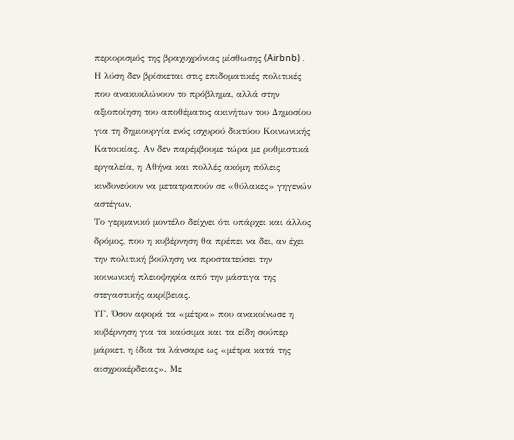περιορισμός της βραχυχρόνιας μίσθωσης (Airbnb) .
Η λύση δεν βρίσκεται στις επιδοματικές πολιτικές που ανακυκλώνουν το πρόβλημα, αλλά στην αξιοποίηση του αποθέματος ακινήτων του Δημοσίου για τη δημιουργία ενός ισχυρού δικτύου Κοινωνικής Κατοικίας. Αν δεν παρέμβουμε τώρα με ρυθμιστικά εργαλεία, η Αθήνα και πολλές ακόμη πόλεις κινδυνεύουν να μετατραπούν σε «θύλακες» γηγενών αστέγων.
Το γερμανικό μοντέλο δείχνει ότι υπάρχει και άλλος δρόμος, που η κυβέρνηση θα πρέπει να δει, αν έχει την πολιτική βούληση να προστατεύσει την κοινωνική πλειοψηφία από την μάστιγα της στεγαστικής ακρίβειας.
ΥΓ. Όσον αφορά τα «μέτρα» που ανακοίνωσε η κυβέρνηση για τα καύσιμα και τα είδη σούπερ μάρκετ, η ίδια τα λάνσαρε ως «μέτρα κατά της αισχροκέρδειας». Με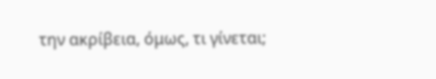την ακρίβεια, όμως, τι γίνεται;